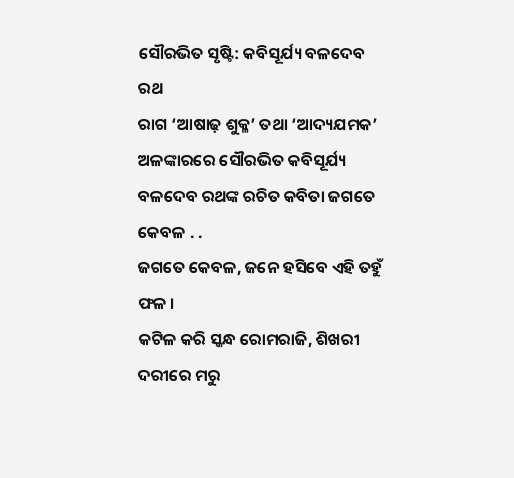ସୌରଭିତ ସୃଷ୍ଟି: କବିସୂର୍ଯ୍ୟ ବଳଦେବ ରଥ
ରାଗ ‘ଆଷାଢ଼ ଶୁକ୍ଳ’ ତଥା ‘ଆଦ୍ୟଯମକ’ ଅଳଙ୍କାରରେ ସୌରଭିତ କବିସୂର୍ଯ୍ୟ ବଳଦେବ ରଥଙ୍କ ରଚିତ କବିତା ଜଗତେ କେବଳ . .
ଜଗତେ କେବଳ, ଜନେ ହସିବେ ଏହି ତହୁଁ ଫଳ ।
କଟିଳ କରି ସ୍କନ୍ଧ ରୋମରାଜି, ଶିଖରୀ ଦରୀରେ ମରୁ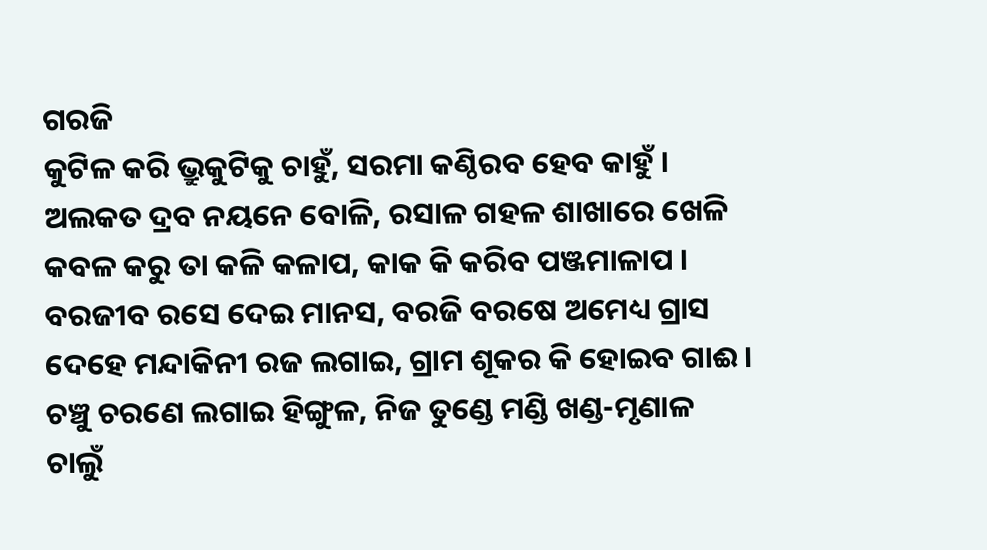ଗରଜି
କୁଟିଳ କରି ଭ୍ରୁକୁଟିକୁ ଚାହୁଁ, ସରମା କଣ୍ଠିରବ ହେବ କାହୁଁ ।
ଅଲକତ ଦ୍ରବ ନୟନେ ବୋଳି, ରସାଳ ଗହଳ ଶାଖାରେ ଖେଳି
କବଳ କରୁ ତା କଳି କଳାପ, କାକ କି କରିବ ପଞ୍ଜମାଳାପ ।
ବରଜୀବ ରସେ ଦେଇ ମାନସ, ବରଜି ବରଷେ ଅମେଧ୍ୟ ଗ୍ରାସ
ଦେହେ ମନ୍ଦାକିନୀ ରଜ ଲଗାଇ, ଗ୍ରାମ ଶୂକର କି ହୋଇବ ଗାଈ ।
ଚଞ୍ଚୁ ଚରଣେ ଲଗାଇ ହିଙ୍ଗୁଳ, ନିଜ ତୁଣ୍ଡେ ମଣ୍ଡି ଖଣ୍ଡ-ମୃଣାଳ
ଚାଲୁଁ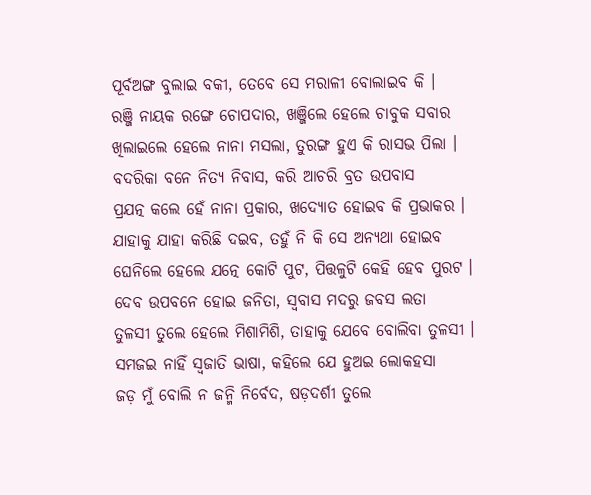ପୂର୍ବଅଙ୍ଗ ବୁଲାଇ ବକୀ, ତେବେ ସେ ମରାଳୀ ବୋଲାଇବ କି ।
ରଞ୍ଜି ନାୟକ ରଙ୍ଗେ ଚୋପଦାର, ଖଞ୍ଜିଲେ ହେଲେ ଚାବୁକ ସବାର
ଖିଲାଇଲେ ହେଲେ ନାନା ମସଲା, ତୁରଙ୍ଗ ହୁଏ କି ରାସଭ ପିଲା ।
ବଦରିକା ବନେ ନିତ୍ୟ ନିବାସ, କରି ଆଚରି ବ୍ରତ ଉପବାସ
ପ୍ରଯତ୍ନ କଲେ ହେଁ ନାନା ପ୍ରକାର, ଖଦ୍ୟୋତ ହୋଇବ କି ପ୍ରଭାକର ।
ଯାହାକୁ ଯାହା କରିଛି ଦଇବ, ତହୁଁ ନି କି ସେ ଅନ୍ୟଥା ହୋଇବ
ଘେନିଲେ ହେଲେ ଯତ୍ନେ କୋଟି ପୁଟ, ପିତ୍ତଳୁଟି କେହି ହେବ ପୁରଟ ।
ଦେବ ଉପବନେ ହୋଇ ଜନିତା, ସ୍ବବାସ ମଦରୁ ଜବସ ଲତା
ତୁଳସୀ ତୁଲେ ହେଲେ ମିଶାମିଶି, ତାହାକୁ ଯେବେ ବୋଲିବା ତୁଳସୀ ।
ସମଜଇ ନାହିଁ ସ୍ବଜାତି ଭାଷା, କହିଲେ ଯେ ହୁଅଇ ଲୋକହସା
ଜଡ଼ ମୁଁ ବୋଲି ନ ଜନ୍ମି ନିର୍ବେଦ, ଷଡ଼ଦର୍ଶୀ ତୁଲେ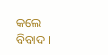କଲେ ବିବାଦ ।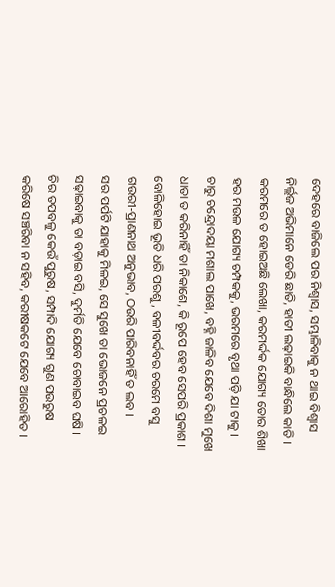ଦେହରେ ବାଜିଲେ ପର ନିଶ୍ବାସ, ସମ୍ଭାଳିବାକୁ ନ ଥାଇ ବିଶ୍ବାସ
ନିର୍ଲ୍ଲଜ ଅଭିମାନେ ଡେରି ଛାତି, ହାତୀ ଲଢ଼ାଇକି ବାନ୍ଧିଲେ କାତି ।
କରମରେ ତ ହୋଇଅଛି ଲେଖା, କରମର୍ଦ୍ଦକ ଯୋଗ୍ୟ ତୋର ଶିଖା
ହର ମଉଳ ଯୋଗ୍ୟ ଚମ୍ପକକୁ, ଭରମରେ ବୃଥା ପଡ଼ି ଯା ଟାକୁ ।
ଚାରୁ ଚନ୍ଦ୍ରୋଦୟା ମଶାଲ ପାଖେ, ବହ୍ନି ଜାଳିବ ଯେବେ ଦିଶା ମୁଖେ
ଧାତା ତ କରିନାହିଁ ତା ନିକାଶେ, କି ରୂପେ ହେବ ସେପରି ପ୍ରକାଶ ।
ବୋଳିହୋଇ ଭୂତି ଧରି ପରଶୁ, ବଳୀବର୍ଦ୍ଦବର ଚରମେ ବସୁ
ଗଉରୀ-ପ୍ରାଣନାଥ ଅନୁଭାବ, ଠଉରି ପାରିବନାହିଁ ତ ଲବ ।
ସର ପର୍ପଟି ଯାହାକୁ ମିଳଇ, ସେ ସୁଖେ ତା ଭୋଜନେ ପ୍ରଚଳଇ
ସଢ଼ାଇବାକୁ ତା ବଡ଼ାଇ ବସି, ଦୁର୍ମତି ଯେବେ ଚୋବାଇବ ଘଷି ।
ଚିର ତପବଳୁ କେଉଁ ପୁରୁଷ, ସମ୍ପାଦି ଯୋଗ୍ୟ ଗୁଣ ପଉରୁଷ
କରିଷେ ସଞ୍ଚରିବା ନ ସହିବ, କରୀଷକଟେ ଯେବେ ଆରୋହିତ ।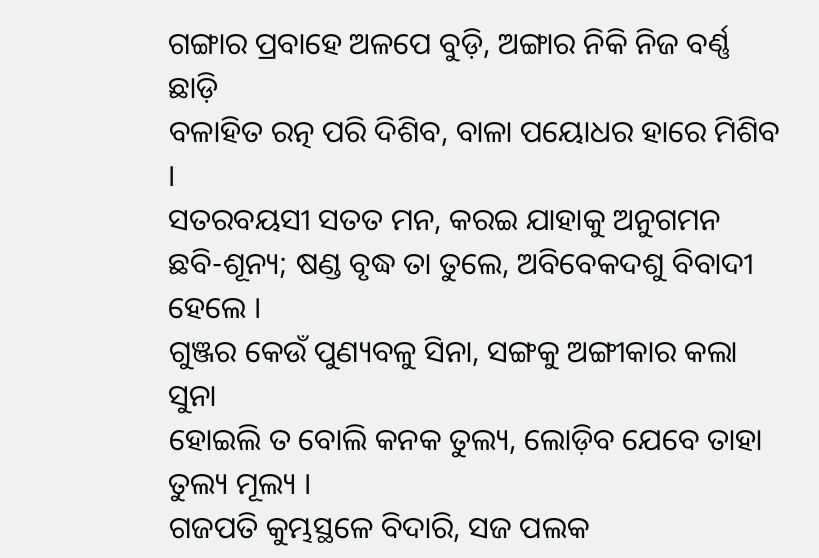ଗଙ୍ଗାର ପ୍ରବାହେ ଅଳପେ ବୁଡ଼ି, ଅଙ୍ଗାର ନିକି ନିଜ ବର୍ଣ୍ଣ ଛାଡ଼ି
ବଳାହିତ ରତ୍ନ ପରି ଦିଶିବ, ବାଳା ପୟୋଧର ହାରେ ମିଶିବ ।
ସତରବୟସୀ ସତତ ମନ, କରଇ ଯାହାକୁ ଅନୁଗମନ
ଛବି-ଶୂନ୍ୟ; ଷଣ୍ଡ ବୃଦ୍ଧ ତା ତୁଲେ, ଅବିବେକଦଶୁ ବିବାଦୀ ହେଲେ ।
ଗୁଞ୍ଜର କେଉଁ ପୁଣ୍ୟବଳୁ ସିନା, ସଙ୍ଗକୁ ଅଙ୍ଗୀକାର କଲା ସୁନା
ହୋଇଲି ତ ବୋଲି କନକ ତୁଲ୍ୟ, ଲୋଡ଼ିବ ଯେବେ ତାହା ତୁଲ୍ୟ ମୂଲ୍ୟ ।
ଗଜପତି କୁମ୍ଭସ୍ଥଳେ ବିଦାରି, ସଜ ପଲକ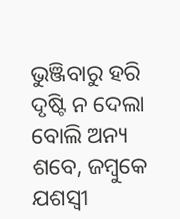ଭୁଞ୍ଜିବାରୁ ହରି
ଦୃଷ୍ଟି ନ ଦେଲା ବୋଲି ଅନ୍ୟ ଶବେ, ଜମ୍ବୁକେ ଯଶସ୍ବୀ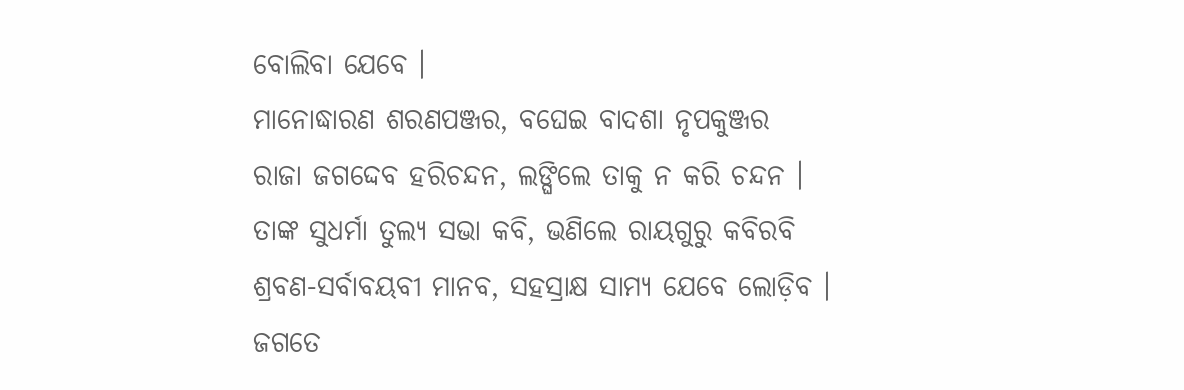ବୋଲିବା ଯେବେ ।
ମାନୋଦ୍ଧାରଣ ଶରଣପଞ୍ଜର, ବଘେଇ ବାଦଶା ନୃପକୁଞ୍ଜର
ରାଜା ଜଗଦ୍ଦେବ ହରିଚନ୍ଦନ, ଲଙ୍ଘିଲେ ତାକୁ ନ କରି ଚନ୍ଦନ ।
ତାଙ୍କ ସୁଧର୍ମା ତୁଲ୍ୟ ସଭା କବି, ଭଣିଲେ ରାୟଗୁରୁ କବିରବି
ଶ୍ରବଣ-ସର୍ବାବୟବୀ ମାନବ, ସହସ୍ରାକ୍ଷ ସାମ୍ୟ ଯେବେ ଲୋଡ଼ିବ ।
ଜଗତେ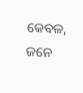କେବଳ, ଜନେ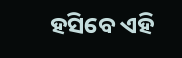ହସିବେ ଏହି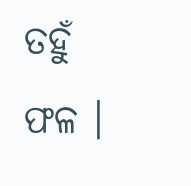ତହୁଁ ଫଳ ।